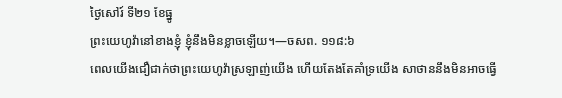ថ្ងៃសៅរ៍ ទី២១ ខែធ្នូ
ព្រះយេហូវ៉ានៅខាងខ្ញុំ ខ្ញុំនឹងមិនខ្លាចឡើយ។—ចសព. ១១៨:៦
ពេលយើងជឿជាក់ថាព្រះយេហូវ៉ាស្រឡាញ់យើង ហើយតែងតែគាំទ្រយើង សាថាននឹងមិនអាចធ្វើ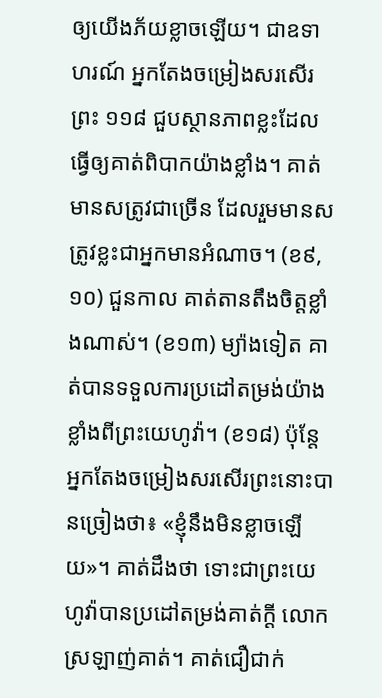ឲ្យយើងភ័យខ្លាចឡើយ។ ជាឧទាហរណ៍ អ្នកតែងចម្រៀងសរសើរព្រះ ១១៨ ជួបស្ថានភាពខ្លះដែលធ្វើឲ្យគាត់ពិបាកយ៉ាងខ្លាំង។ គាត់មានសត្រូវជាច្រើន ដែលរួមមានសត្រូវខ្លះជាអ្នកមានអំណាច។ (ខ៩, ១០) ជួនកាល គាត់តានតឹងចិត្តខ្លាំងណាស់។ (ខ១៣) ម្យ៉ាងទៀត គាត់បានទទួលការប្រដៅតម្រង់យ៉ាងខ្លាំងពីព្រះយេហូវ៉ា។ (ខ១៨) ប៉ុន្តែ អ្នកតែងចម្រៀងសរសើរព្រះនោះបានច្រៀងថា៖ «ខ្ញុំនឹងមិនខ្លាចឡើយ»។ គាត់ដឹងថា ទោះជាព្រះយេហូវ៉ាបានប្រដៅតម្រង់គាត់ក្ដី លោកស្រឡាញ់គាត់។ គាត់ជឿជាក់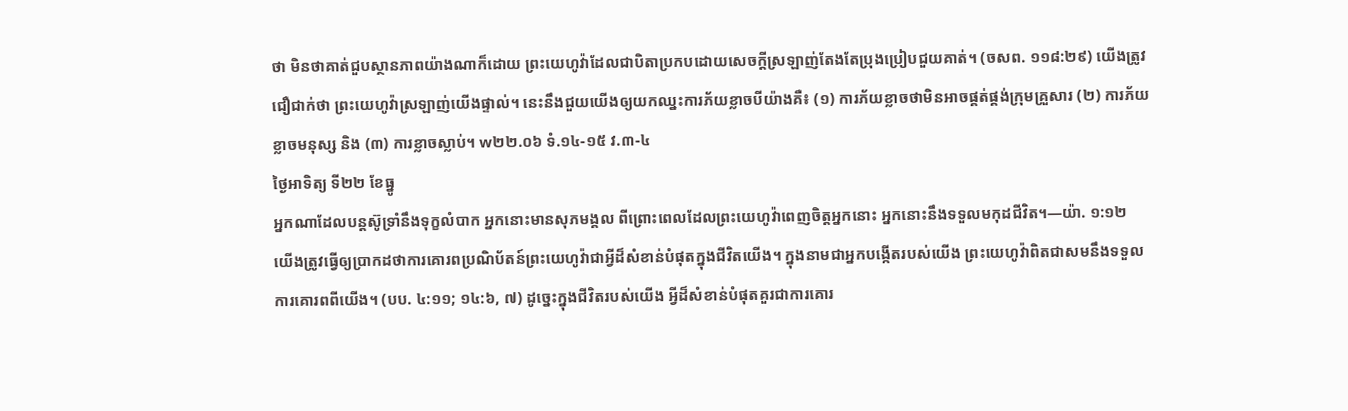ថា មិនថាគាត់ជួបស្ថានភាពយ៉ាងណាក៏ដោយ ព្រះយេហូវ៉ាដែលជាបិតាប្រកបដោយសេចក្ដីស្រឡាញ់តែងតែប្រុងប្រៀបជួយគាត់។ (ចសព. ១១៨:២៩) យើងត្រូវជឿជាក់ថា ព្រះយេហូវ៉ាស្រឡាញ់យើងផ្ទាល់។ នេះនឹងជួយយើងឲ្យយកឈ្នះការភ័យខ្លាចបីយ៉ាងគឺ៖ (១) ការភ័យខ្លាចថាមិនអាចផ្គត់ផ្គង់ក្រុមគ្រួសារ (២) ការភ័យខ្លាចមនុស្ស និង (៣) ការខ្លាចស្លាប់។ w២២.០៦ ទំ.១៤-១៥ វ.៣-៤
ថ្ងៃអាទិត្យ ទី២២ ខែធ្នូ
អ្នកណាដែលបន្តស៊ូទ្រាំនឹងទុក្ខលំបាក អ្នកនោះមានសុភមង្គល ពីព្រោះពេលដែលព្រះយេហូវ៉ាពេញចិត្តអ្នកនោះ អ្នកនោះនឹងទទួលមកុដជីវិត។—យ៉ា. ១:១២
យើងត្រូវធ្វើឲ្យប្រាកដថាការគោរពប្រណិប័តន៍ព្រះយេហូវ៉ាជាអ្វីដ៏សំខាន់បំផុតក្នុងជីវិតយើង។ ក្នុងនាមជាអ្នកបង្កើតរបស់យើង ព្រះយេហូវ៉ាពិតជាសមនឹងទទួលការគោរពពីយើង។ (បប. ៤:១១; ១៤:៦, ៧) ដូច្នេះក្នុងជីវិតរបស់យើង អ្វីដ៏សំខាន់បំផុតគួរជាការគោរ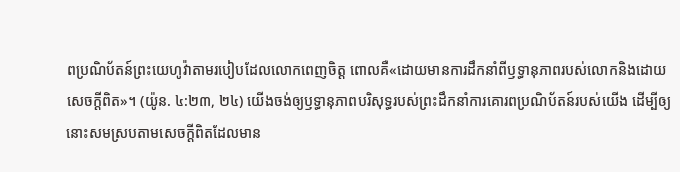ពប្រណិប័តន៍ព្រះយេហូវ៉ាតាមរបៀបដែលលោកពេញចិត្ត ពោលគឺ«ដោយមានការដឹកនាំពីឫទ្ធានុភាពរបស់លោកនិងដោយសេចក្ដីពិត»។ (យ៉ូន. ៤:២៣, ២៤) យើងចង់ឲ្យឫទ្ធានុភាពបរិសុទ្ធរបស់ព្រះដឹកនាំការគោរពប្រណិប័តន៍របស់យើង ដើម្បីឲ្យនោះសមស្របតាមសេចក្ដីពិតដែលមាន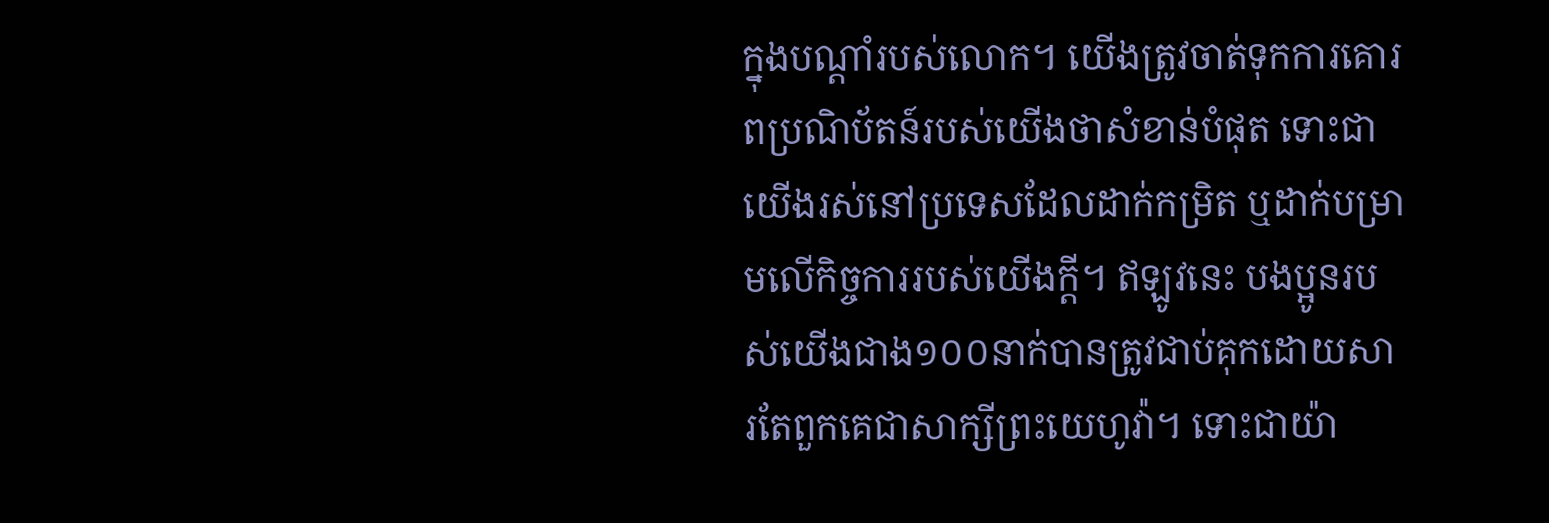ក្នុងបណ្ដាំរបស់លោក។ យើងត្រូវចាត់ទុកការគោរពប្រណិប័តន៍របស់យើងថាសំខាន់បំផុត ទោះជាយើងរស់នៅប្រទេសដែលដាក់កម្រិត ឬដាក់បម្រាមលើកិច្ចការរបស់យើងក្ដី។ ឥឡូវនេះ បងប្អូនរបស់យើងជាង១០០នាក់បានត្រូវជាប់គុកដោយសារតែពួកគេជាសាក្សីព្រះយេហូវ៉ា។ ទោះជាយ៉ា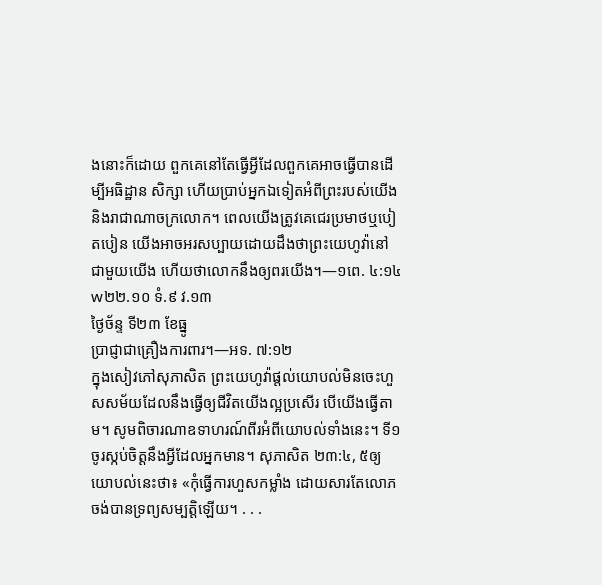ងនោះក៏ដោយ ពួកគេនៅតែធ្វើអ្វីដែលពួកគេអាចធ្វើបានដើម្បីអធិដ្ឋាន សិក្សា ហើយប្រាប់អ្នកឯទៀតអំពីព្រះរបស់យើងនិងរាជាណាចក្រលោក។ ពេលយើងត្រូវគេជេរប្រមាថឬបៀតបៀន យើងអាចអរសប្បាយដោយដឹងថាព្រះយេហូវ៉ានៅជាមួយយើង ហើយថាលោកនឹងឲ្យពរយើង។—១ពេ. ៤:១៤ w២២.១០ ទំ.៩ វ.១៣
ថ្ងៃច័ន្ទ ទី២៣ ខែធ្នូ
ប្រាជ្ញាជាគ្រឿងការពារ។—អទ. ៧:១២
ក្នុងសៀវភៅសុភាសិត ព្រះយេហូវ៉ាផ្ដល់យោបល់មិនចេះហួសសម័យដែលនឹងធ្វើឲ្យជីវិតយើងល្អប្រសើរ បើយើងធ្វើតាម។ សូមពិចារណាឧទាហរណ៍ពីរអំពីយោបល់ទាំងនេះ។ ទី១ ចូរស្កប់ចិត្តនឹងអ្វីដែលអ្នកមាន។ សុភាសិត ២៣:៤, ៥ឲ្យយោបល់នេះថា៖ «កុំធ្វើការហួសកម្លាំង ដោយសារតែលោភចង់បានទ្រព្យសម្បត្តិឡើយ។ . . .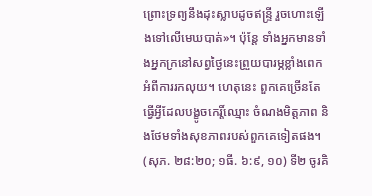ព្រោះទ្រព្យនឹងដុះស្លាបដូចឥន្ទ្រី រួចហោះឡើងទៅលើមេឃបាត់»។ ប៉ុន្តែ ទាំងអ្នកមានទាំងអ្នកក្រនៅសព្វថ្ងៃនេះព្រួយបារម្ភខ្លាំងពេកអំពីការរកលុយ។ ហេតុនេះ ពួកគេច្រើនតែធ្វើអ្វីដែលបង្ខូចកេរ្តិ៍ឈ្មោះ ចំណងមិត្តភាព និងថែមទាំងសុខភាពរបស់ពួកគេទៀតផង។ (សុភ. ២៨:២០; ១ធី. ៦:៩, ១០) ទី២ ចូរគិ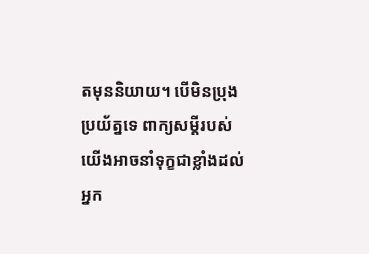តមុននិយាយ។ បើមិនប្រុងប្រយ័ត្នទេ ពាក្យសម្ដីរបស់យើងអាចនាំទុក្ខជាខ្លាំងដល់អ្នក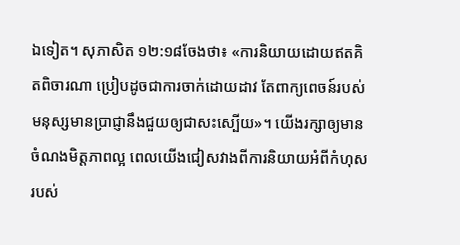ឯទៀត។ សុភាសិត ១២:១៨ចែងថា៖ «ការនិយាយដោយឥតគិតពិចារណា ប្រៀបដូចជាការចាក់ដោយដាវ តែពាក្យពេចន៍របស់មនុស្សមានប្រាជ្ញានឹងជួយឲ្យជាសះស្បើយ»។ យើងរក្សាឲ្យមានចំណងមិត្តភាពល្អ ពេលយើងជៀសវាងពីការនិយាយអំពីកំហុសរបស់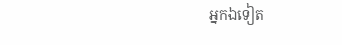អ្នកឯទៀត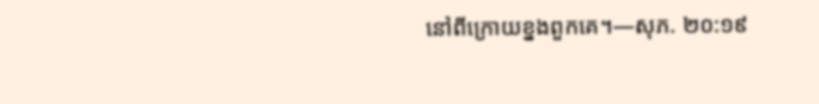នៅពីក្រោយខ្នងពួកគេ។—សុភ. ២០:១៩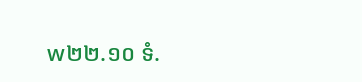w២២.១០ ទំ.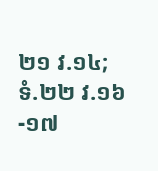២១ វ.១៤; ទំ.២២ វ.១៦-១៧